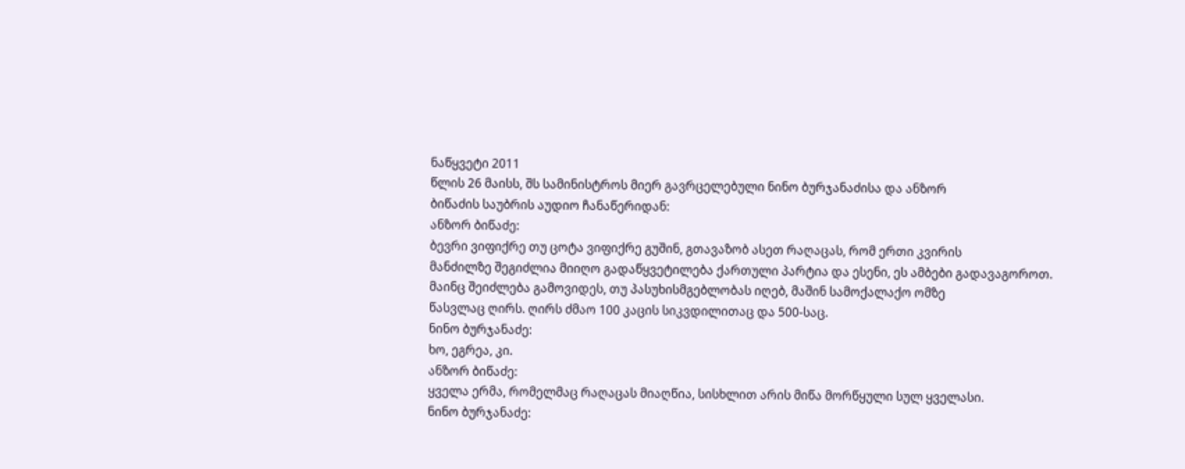ნაწყვეტი 2011
წლის 26 მაისს, შს სამინისტროს მიერ გავრცელებული ნინო ბურჯანაძისა და ანზორ
ბიწაძის საუბრის აუდიო ჩანაწერიდან:
ანზორ ბიწაძე:
ბევრი ვიფიქრე თუ ცოტა ვიფიქრე გუშინ, გთავაზობ ასეთ რაღაცას, რომ ერთი კვირის
მანძილზე შეგიძლია მიიღო გადაწყვეტილება ქართული პარტია და ესენი, ეს ამბები გადავაგოროთ.
მაინც შეიძლება გამოვიდეს, თუ პასუხისმგებლობას იღებ, მაშინ სამოქალაქო ომზე
წასვლაც ღირს. ღირს ძმაო 100 კაცის სიკვდილითაც და 500-საც.
ნინო ბურჯანაძე:
ხო, ეგრეა, კი.
ანზორ ბიწაძე:
ყველა ერმა, რომელმაც რაღაცას მიაღწია, სისხლით არის მიწა მორწყული სულ ყველასი.
ნინო ბურჯანაძე: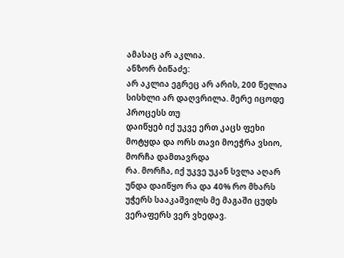ამასაც არ აკლია.
ანზორ ბიწაძე:
არ აკლია ეგრეც არ არის, 200 წელია სისხლი არ დაღვრილა. მერე იცოდე პროცესს თუ
დაიწყებ იქ უკვე ერთ კაცს ფეხი მოტყდა და ორს თავი მოეჭრა ვსიო, მორჩა დამთავრდა
რა. მორჩა, იქ უკვე უკან სვლა აღარ უნდა დაიწყო რა და 40% რო მხარს უჭერს სააკაშვილს მე მაგაში ცუდს
ვერაფერს ვერ ვხედავ.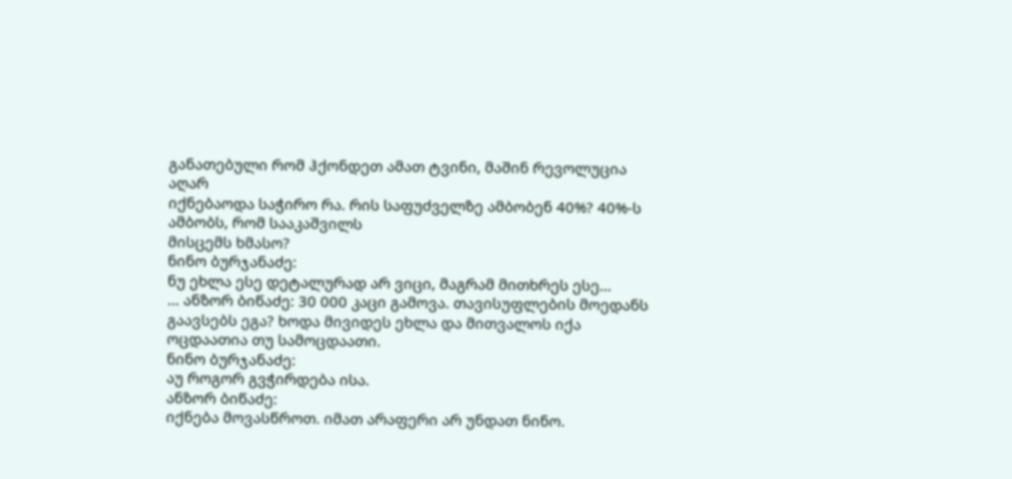განათებული რომ ჰქონდეთ ამათ ტვინი, მაშინ რევოლუცია აღარ
იქნებაოდა საჭირო რა. რის საფუძველზე ამბობენ 40%? 40%-ს ამბობს, რომ სააკაშვილს
მისცემს ხმასო?
ნინო ბურჯანაძე:
ნუ ეხლა ესე დეტალურად არ ვიცი, მაგრამ მითხრეს ესე...
... ანზორ ბიწაძე: 30 000 კაცი გამოვა. თავისუფლების მოედანს
გაავსებს ეგა? ხოდა მივიდეს ეხლა და მითვალოს იქა ოცდაათია თუ სამოცდაათი.
ნინო ბურჯანაძე:
აუ როგორ გვჭირდება ისა.
ანზორ ბიწაძე:
იქნება მოვასწროთ. იმათ არაფერი არ უნდათ ნინო.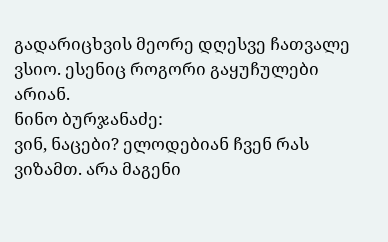გადარიცხვის მეორე დღესვე ჩათვალე
ვსიო. ესენიც როგორი გაყუჩულები არიან.
ნინო ბურჯანაძე:
ვინ, ნაცები? ელოდებიან ჩვენ რას ვიზამთ. არა მაგენი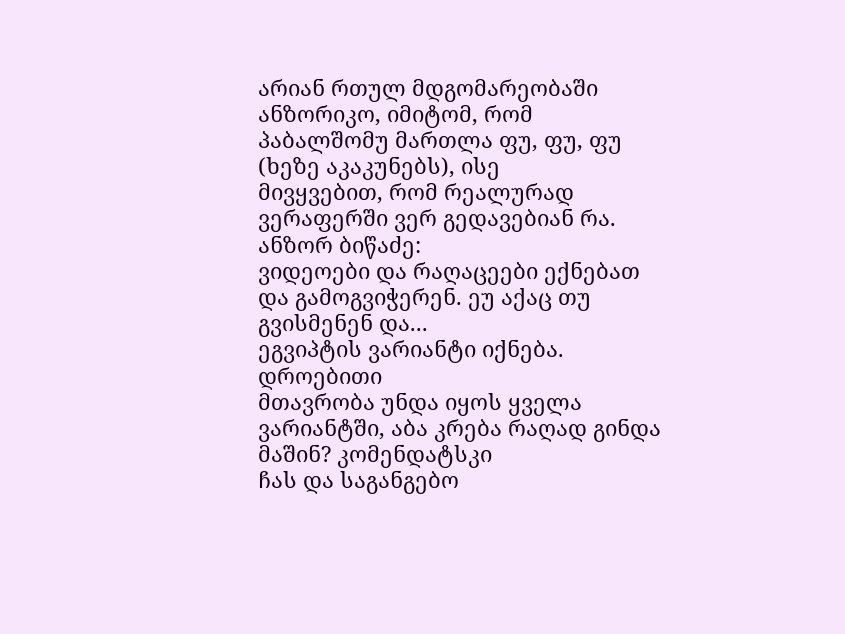არიან რთულ მდგომარეობაში
ანზორიკო, იმიტომ, რომ პაბალშომუ მართლა ფუ, ფუ, ფუ (ხეზე აკაკუნებს), ისე
მივყვებით, რომ რეალურად ვერაფერში ვერ გედავებიან რა.
ანზორ ბიწაძე:
ვიდეოები და რაღაცეები ექნებათ და გამოგვიჭერენ. ეუ აქაც თუ გვისმენენ და...
ეგვიპტის ვარიანტი იქნება. დროებითი
მთავრობა უნდა იყოს ყველა ვარიანტში, აბა კრება რაღად გინდა მაშინ? კომენდატსკი
ჩას და საგანგებო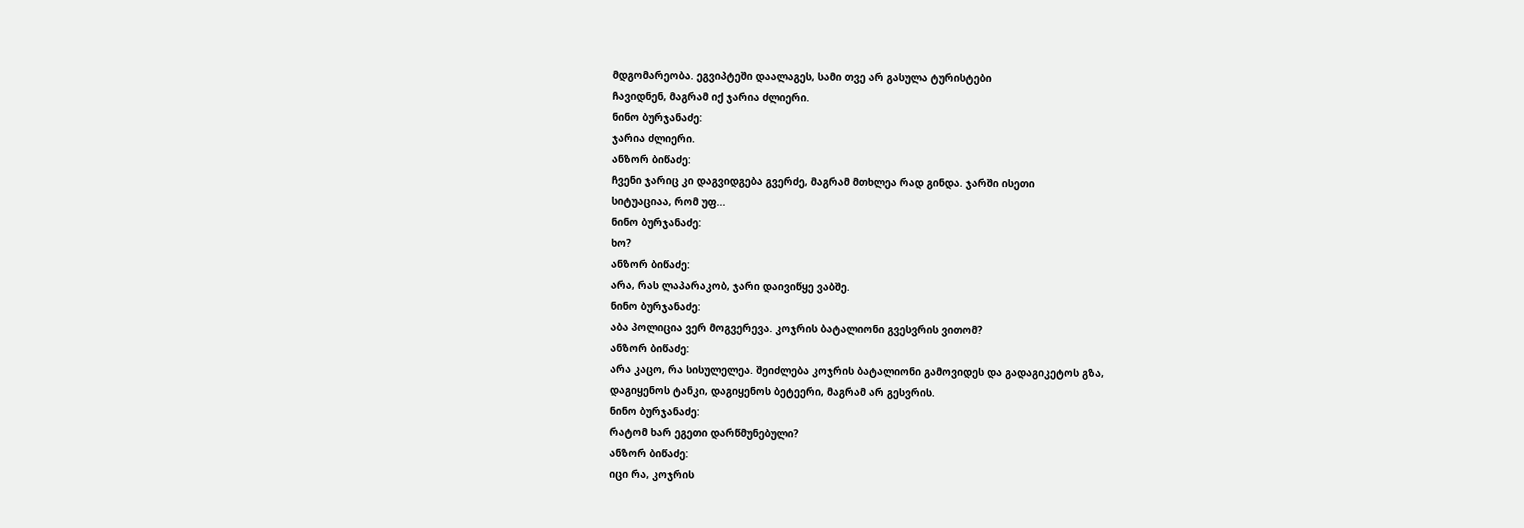მდგომარეობა. ეგვიპტეში დაალაგეს, სამი თვე არ გასულა ტურისტები
ჩავიდნენ, მაგრამ იქ ჯარია ძლიერი.
ნინო ბურჯანაძე:
ჯარია ძლიერი.
ანზორ ბიწაძე:
ჩვენი ჯარიც კი დაგვიდგება გვერძე, მაგრამ მთხლეა რად გინდა. ჯარში ისეთი
სიტუაციაა, რომ უფ...
ნინო ბურჯანაძე:
ხო?
ანზორ ბიწაძე:
არა, რას ლაპარაკობ, ჯარი დაივიწყე ვაბშე.
ნინო ბურჯანაძე:
აბა პოლიცია ვერ მოგვერევა. კოჯრის ბატალიონი გვესვრის ვითომ?
ანზორ ბიწაძე:
არა კაცო, რა სისულელეა. შეიძლება კოჯრის ბატალიონი გამოვიდეს და გადაგიკეტოს გზა,
დაგიყენოს ტანკი, დაგიყენოს ბეტეერი, მაგრამ არ გესვრის.
ნინო ბურჯანაძე:
რატომ ხარ ეგეთი დარწმუნებული?
ანზორ ბიწაძე:
იცი რა, კოჯრის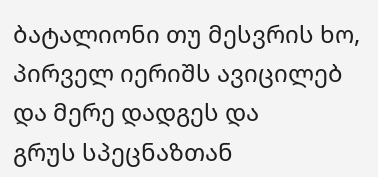ბატალიონი თუ მესვრის ხო, პირველ იერიშს ავიცილებ და მერე დადგეს და
გრუს სპეცნაზთან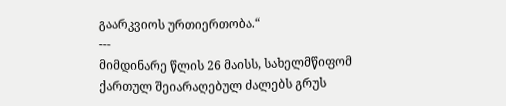გაარკვიოს ურთიერთობა.“
---
მიმდინარე წლის 26 მაისს, სახელმწიფომ
ქართულ შეიარაღებულ ძალებს გრუს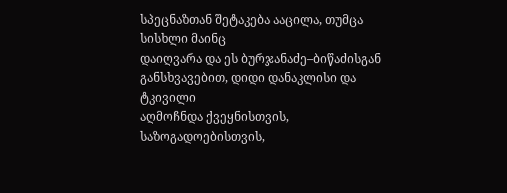სპეცნაზთან შეტაკება ააცილა, თუმცა სისხლი მაინც
დაიღვარა და ეს ბურჯანაძე–ბიწაძისგან განსხვავებით, დიდი დანაკლისი და ტკივილი
აღმოჩნდა ქვეყნისთვის, საზოგადოებისთვის,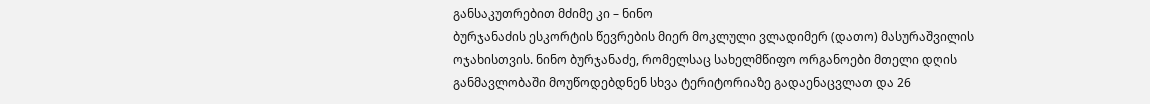განსაკუთრებით მძიმე კი – ნინო
ბურჯანაძის ესკორტის წევრების მიერ მოკლული ვლადიმერ (დათო) მასურაშვილის
ოჯახისთვის. ნინო ბურჯანაძე, რომელსაც სახელმწიფო ორგანოები მთელი დღის
განმავლობაში მოუწოდებდნენ სხვა ტერიტორიაზე გადაენაცვლათ და 26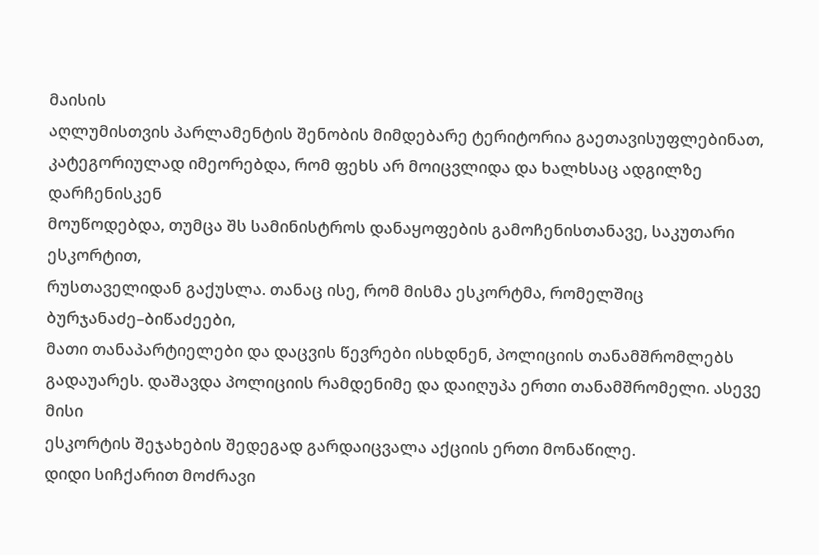მაისის
აღლუმისთვის პარლამენტის შენობის მიმდებარე ტერიტორია გაეთავისუფლებინათ,
კატეგორიულად იმეორებდა, რომ ფეხს არ მოიცვლიდა და ხალხსაც ადგილზე დარჩენისკენ
მოუწოდებდა, თუმცა შს სამინისტროს დანაყოფების გამოჩენისთანავე, საკუთარი ესკორტით,
რუსთაველიდან გაქუსლა. თანაც ისე, რომ მისმა ესკორტმა, რომელშიც ბურჯანაძე–ბიწაძეები,
მათი თანაპარტიელები და დაცვის წევრები ისხდნენ, პოლიციის თანამშრომლებს
გადაუარეს. დაშავდა პოლიციის რამდენიმე და დაიღუპა ერთი თანამშრომელი. ასევე მისი
ესკორტის შეჯახების შედეგად გარდაიცვალა აქციის ერთი მონაწილე.
დიდი სიჩქარით მოძრავი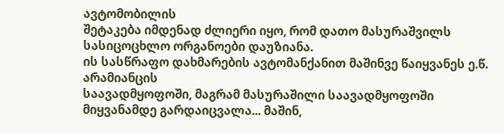ავტომობილის
შეტაკება იმდენად ძლიერი იყო, რომ დათო მასურაშვილს სასიცოცხლო ორგანოები დაუზიანა.
ის სასწრაფო დახმარების ავტომანქანით მაშინვე წაიყვანეს ე.წ. არამიანცის
საავადმყოფოში, მაგრამ მასურაშილი საავადმყოფოში მიყვანამდე გარდაიცვალა... მაშინ,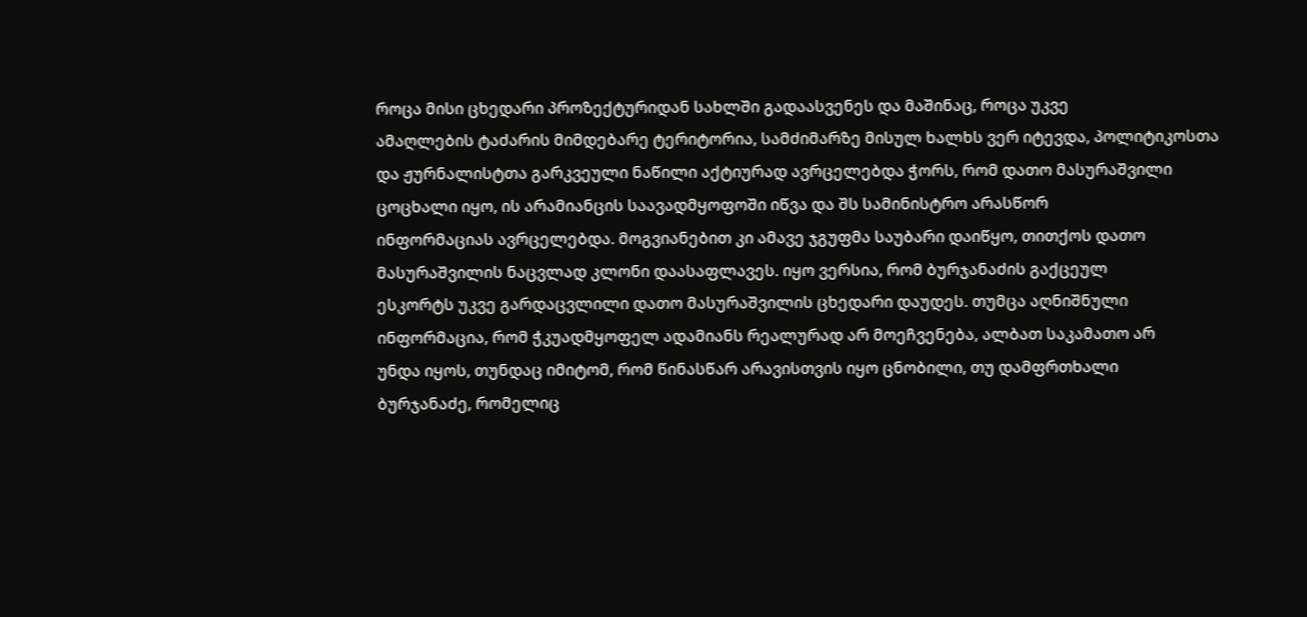როცა მისი ცხედარი პროზექტურიდან სახლში გადაასვენეს და მაშინაც, როცა უკვე
ამაღლების ტაძარის მიმდებარე ტერიტორია, სამძიმარზე მისულ ხალხს ვერ იტევდა, პოლიტიკოსთა
და ჟურნალისტთა გარკვეული ნაწილი აქტიურად ავრცელებდა ჭორს, რომ დათო მასურაშვილი
ცოცხალი იყო, ის არამიანცის საავადმყოფოში იწვა და შს სამინისტრო არასწორ
ინფორმაციას ავრცელებდა. მოგვიანებით კი ამავე ჯგუფმა საუბარი დაიწყო, თითქოს დათო
მასურაშვილის ნაცვლად კლონი დაასაფლავეს. იყო ვერსია, რომ ბურჯანაძის გაქცეულ
ესკორტს უკვე გარდაცვლილი დათო მასურაშვილის ცხედარი დაუდეს. თუმცა აღნიშნული
ინფორმაცია, რომ ჭკუადმყოფელ ადამიანს რეალურად არ მოეჩვენება, ალბათ საკამათო არ
უნდა იყოს, თუნდაც იმიტომ, რომ წინასწარ არავისთვის იყო ცნობილი, თუ დამფრთხალი
ბურჯანაძე, რომელიც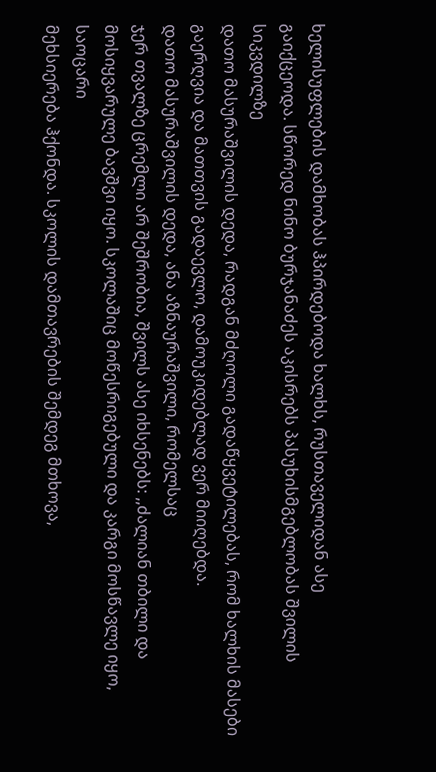ხელისუფლების დამხობას ჰპირდებოდა ხალხს, რუსთაველიდან ასე
გაიქცეოდა. სწორედ ნინო ბურჯანაძეს აკისრებს პასუხისმგებლობას შვილის სიკვდილზე
დათო მასურაშვილის დედა, რადგან მძღოლი გადაწყვეტილებას, რომ ხალხის მასები
გაერღვია და მათთვის გადაევლო, დამოუკიდებლად ვერ მიიღებდა.
დათო მასურაშვილის დედა, ანა აზნაურაშვილი, რომელსაც
ჯერ თვალზე ცრემლი არ შეშრობია, შვილს ასე იხსენებს: ,,ძალიან თბილი და
მოსიყვარულე ბავშვი იყო. სკოლაშიც მოწესრიგებული და კარგი მოსწავლე იყო, საოცარი
მეხსიერება ჰქონდა. სკოლის დამთავრების შემდეგ მთხოვა,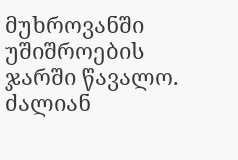მუხროვანში უშიშროების
ჯარში წავალო. ძალიან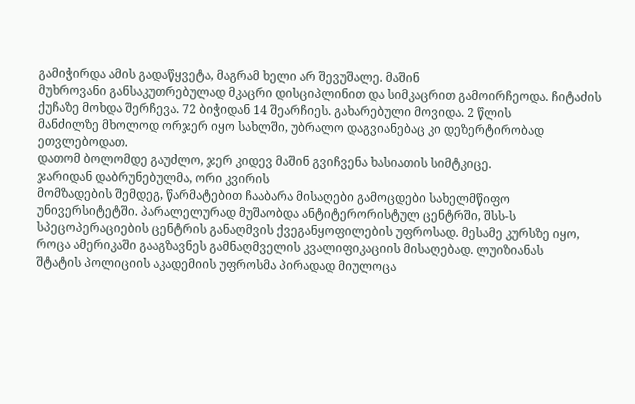გამიჭირდა ამის გადაწყვეტა, მაგრამ ხელი არ შევუშალე. მაშინ
მუხროვანი განსაკუთრებულად მკაცრი დისციპლინით და სიმკაცრით გამოირჩეოდა. ჩიტაძის
ქუჩაზე მოხდა შერჩევა. 72 ბიჭიდან 14 შეარჩიეს. გახარებული მოვიდა. 2 წლის
მანძილზე მხოლოდ ორჯერ იყო სახლში, უბრალო დაგვიანებაც კი დეზერტირობად ეთვლებოდათ.
დათომ ბოლომდე გაუძლო, ჯერ კიდევ მაშინ გვიჩვენა ხასიათის სიმტკიცე.
ჯარიდან დაბრუნებულმა, ორი კვირის
მომზადების შემდეგ, წარმატებით ჩააბარა მისაღები გამოცდები სახელმწიფო
უნივერსიტეტში. პარალელურად მუშაობდა ანტიტერორისტულ ცენტრში, შსს-ს
სპეცოპერაციების ცენტრის განაღმვის ქვეგანყოფილების უფროსად. მესამე კურსზე იყო,
როცა ამერიკაში გააგზავნეს გამნაღმველის კვალიფიკაციის მისაღებად. ლუიზიანას
შტატის პოლიციის აკადემიის უფროსმა პირადად მიულოცა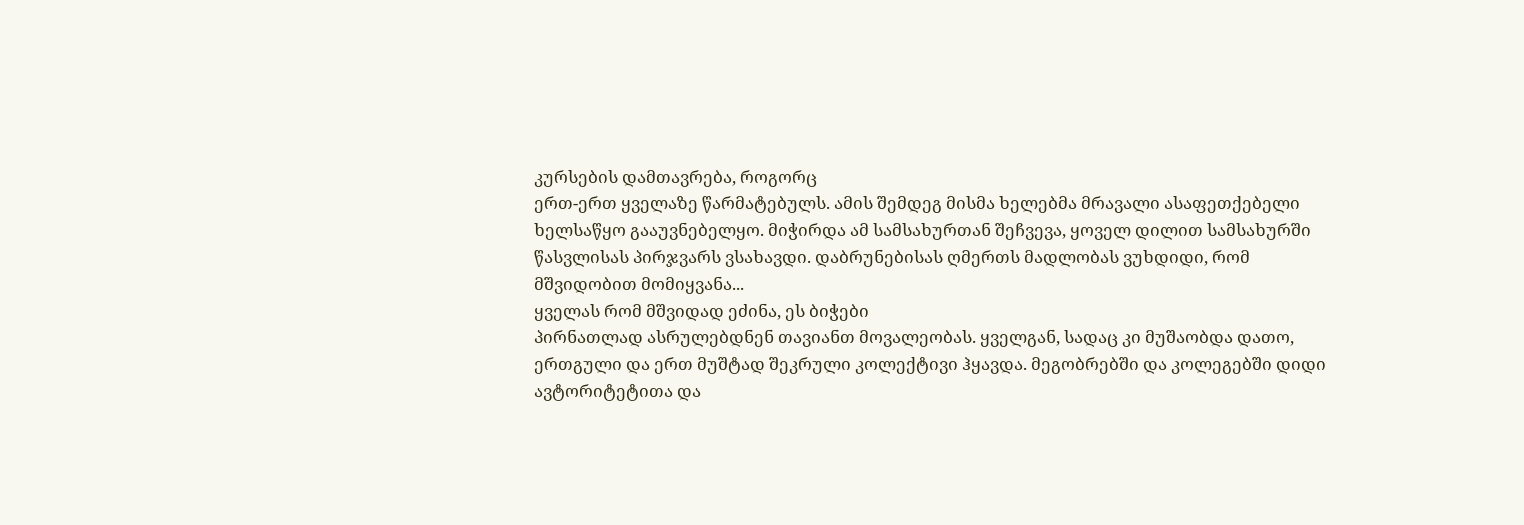კურსების დამთავრება, როგორც
ერთ-ერთ ყველაზე წარმატებულს. ამის შემდეგ მისმა ხელებმა მრავალი ასაფეთქებელი
ხელსაწყო გააუვნებელყო. მიჭირდა ამ სამსახურთან შეჩვევა, ყოველ დილით სამსახურში
წასვლისას პირჯვარს ვსახავდი. დაბრუნებისას ღმერთს მადლობას ვუხდიდი, რომ
მშვიდობით მომიყვანა...
ყველას რომ მშვიდად ეძინა, ეს ბიჭები
პირნათლად ასრულებდნენ თავიანთ მოვალეობას. ყველგან, სადაც კი მუშაობდა დათო,
ერთგული და ერთ მუშტად შეკრული კოლექტივი ჰყავდა. მეგობრებში და კოლეგებში დიდი
ავტორიტეტითა და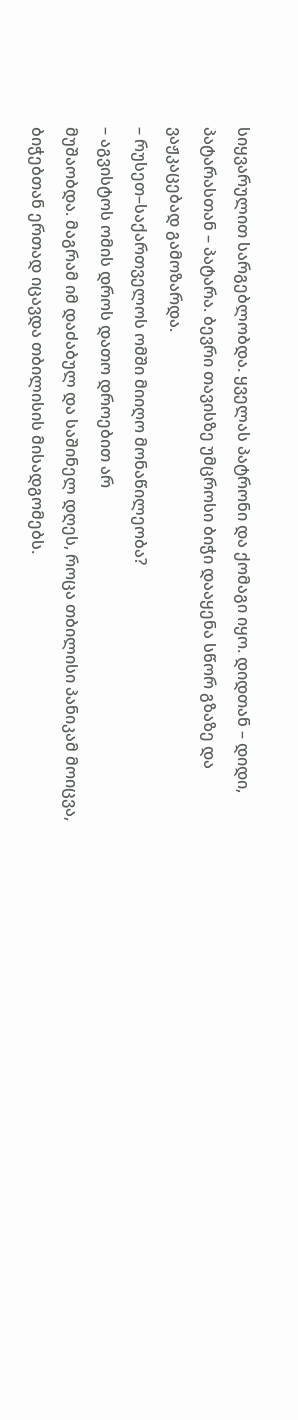სიყვარულით სარგებლობდა. ყველას პატრონი და ქომაგი იყო. დიდთან – დიდი,
პატარასთან – პატარა. ბევრი თავისზე უმცროსი ბიჭი დააყენა სწორ გზაზე და
ვაჟკაცებად გამოზარდა.
– რუსეთ–საქართველოს ომში მიიღო მონაწილეობა?
– აგვისტოს ომის დროს დათო დროებით არ
მუშაობდა. მაგრამ იმ დაძაბულ და საშინელ დღეს, როცა თბილისი პანიკამ მოიცვა,
ბიჭებთან ერთად იცავდა თბილისის მისადგომებს.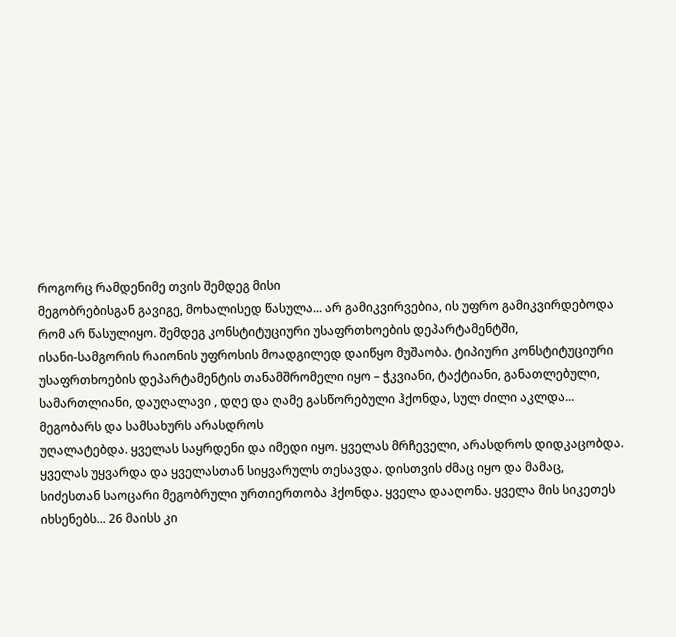როგორც რამდენიმე თვის შემდეგ მისი
მეგობრებისგან გავიგე, მოხალისედ წასულა... არ გამიკვირვებია, ის უფრო გამიკვირდებოდა
რომ არ წასულიყო. შემდეგ კონსტიტუციური უსაფრთხოების დეპარტამენტში,
ისანი-სამგორის რაიონის უფროსის მოადგილედ დაიწყო მუშაობა. ტიპიური კონსტიტუციური
უსაფრთხოების დეპარტამენტის თანამშრომელი იყო – ჭკვიანი, ტაქტიანი, განათლებული,
სამართლიანი, დაუღალავი , დღე და ღამე გასწორებული ჰქონდა, სულ ძილი აკლდა...
მეგობარს და სამსახურს არასდროს
უღალატებდა. ყველას საყრდენი და იმედი იყო. ყველას მრჩეველი, არასდროს დიდკაცობდა.
ყველას უყვარდა და ყველასთან სიყვარულს თესავდა. დისთვის ძმაც იყო და მამაც,
სიძესთან საოცარი მეგობრული ურთიერთობა ჰქონდა. ყველა დააღონა. ყველა მის სიკეთეს
იხსენებს... 26 მაისს კი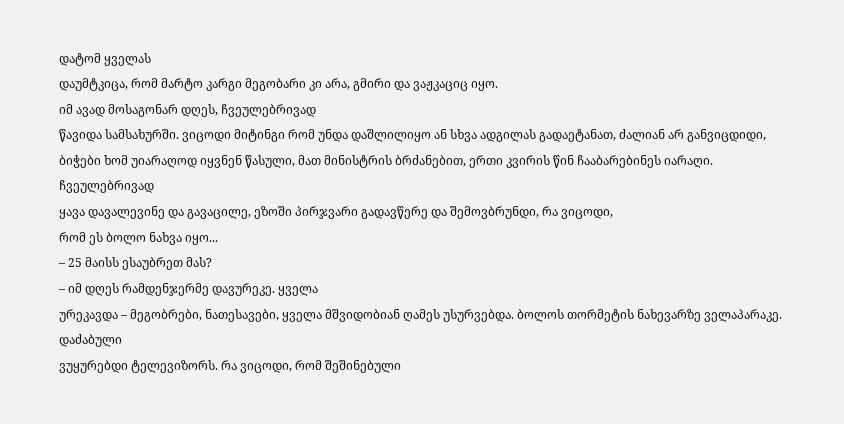დატომ ყველას
დაუმტკიცა, რომ მარტო კარგი მეგობარი კი არა, გმირი და ვაჟკაციც იყო.
იმ ავად მოსაგონარ დღეს, ჩვეულებრივად
წავიდა სამსახურში. ვიცოდი მიტინგი რომ უნდა დაშლილიყო ან სხვა ადგილას გადაეტანათ, ძალიან არ განვიცდიდი,
ბიჭები ხომ უიარაღოდ იყვნენ წასული, მათ მინისტრის ბრძანებით, ერთი კვირის წინ ჩააბარებინეს იარაღი. ჩვეულებრივად
ყავა დავალევინე და გავაცილე, ეზოში პირჯვარი გადავწერე და შემოვბრუნდი, რა ვიცოდი,
რომ ეს ბოლო ნახვა იყო...
– 25 მაისს ესაუბრეთ მას?
– იმ დღეს რამდენჯერმე დავურეკე. ყველა
ურეკავდა – მეგობრები, ნათესავები, ყველა მშვიდობიან ღამეს უსურვებდა. ბოლოს თორმეტის ნახევარზე ველაპარაკე. დაძაბული
ვუყურებდი ტელევიზორს. რა ვიცოდი, რომ შეშინებული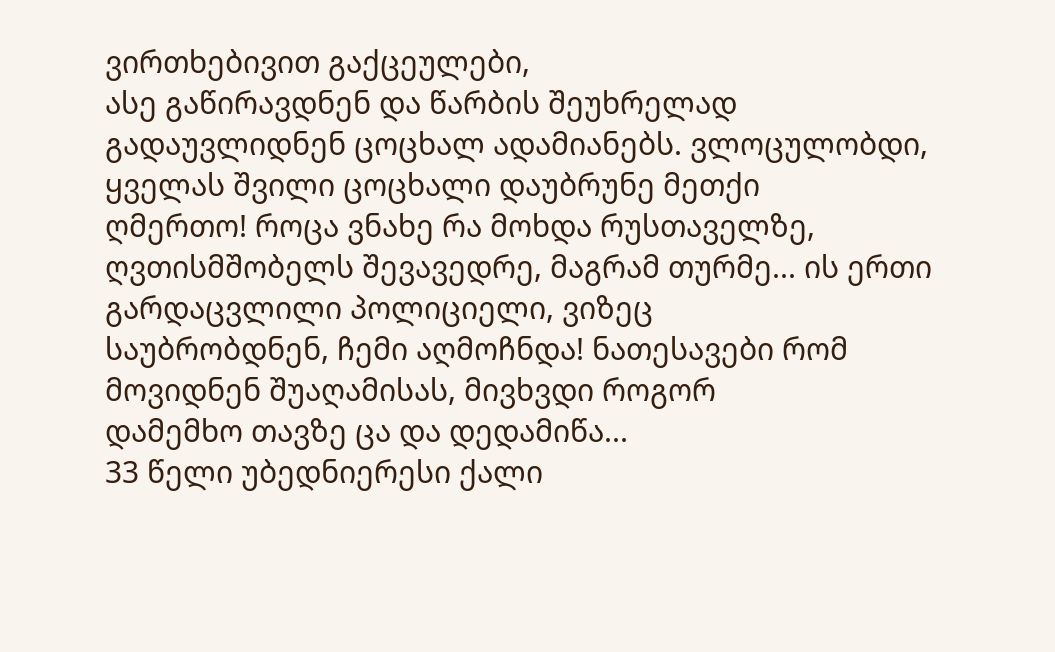ვირთხებივით გაქცეულები,
ასე გაწირავდნენ და წარბის შეუხრელად
გადაუვლიდნენ ცოცხალ ადამიანებს. ვლოცულობდი, ყველას შვილი ცოცხალი დაუბრუნე მეთქი
ღმერთო! როცა ვნახე რა მოხდა რუსთაველზე,
ღვთისმშობელს შევავედრე, მაგრამ თურმე... ის ერთი გარდაცვლილი პოლიციელი, ვიზეც
საუბრობდნენ, ჩემი აღმოჩნდა! ნათესავები რომ მოვიდნენ შუაღამისას, მივხვდი როგორ
დამემხო თავზე ცა და დედამიწა...
33 წელი უბედნიერესი ქალი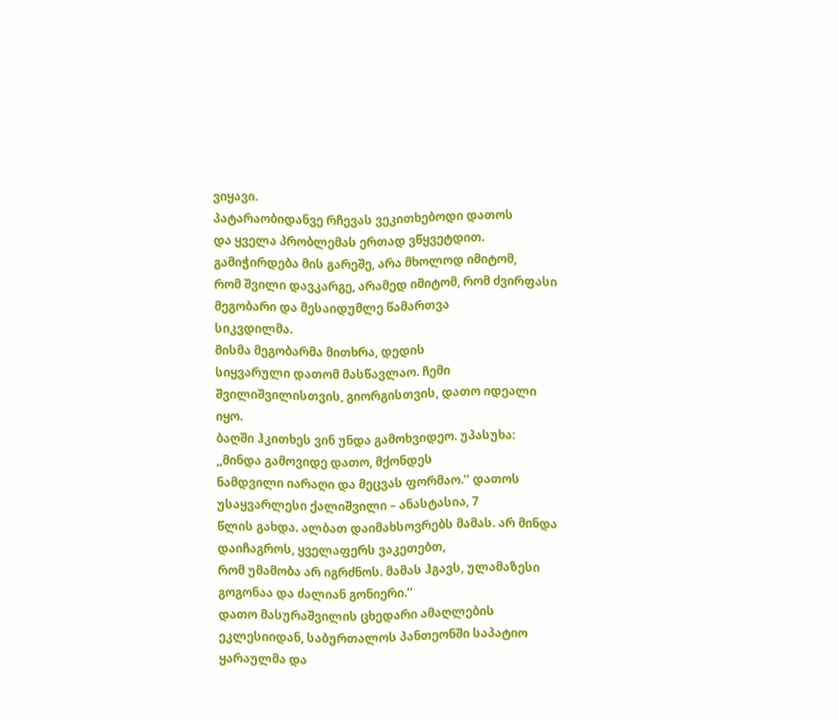ვიყავი.
პატარაობიდანვე რჩევას ვეკითხებოდი დათოს
და ყველა პრობლემას ერთად ვწყვეტდით. გამიჭირდება მის გარეშე, არა მხოლოდ იმიტომ,
რომ შვილი დავკარგე, არამედ იმიტომ, რომ ძვირფასი მეგობარი და მესაიდუმლე წამართვა
სიკვდილმა.
მისმა მეგობარმა მითხრა, დედის
სიყვარული დათომ მასწავლაო. ჩემი შვილიშვილისთვის, გიორგისთვის, დათო იდეალი იყო.
ბაღში ჰკითხეს ვინ უნდა გამოხვიდეო. უპასუხა: ,,მინდა გამოვიდე დათო, მქონდეს
ნამდვილი იარაღი და მეცვას ფორმაო.’’ დათოს უსაყვარლესი ქალიშვილი – ანასტასია, 7
წლის გახდა. ალბათ დაიმახსოვრებს მამას. არ მინდა დაიჩაგროს, ყველაფერს ვაკეთებთ,
რომ უმამობა არ იგრძნოს. მამას ჰგავს, ულამაზესი გოგონაა და ძალიან გონიერი.’’
დათო მასურაშვილის ცხედარი ამაღლების ეკლესიიდან, საბურთალოს პანთეონში საპატიო ყარაულმა და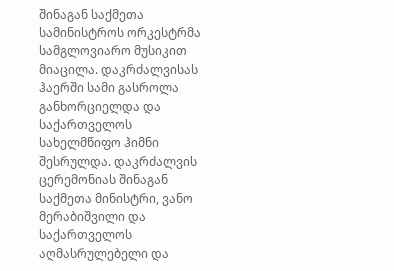შინაგან საქმეთა სამინისტროს ორკესტრმა სამგლოვიარო მუსიკით მიაცილა. დაკრძალვისას ჰაერში სამი გასროლა განხორციელდა და საქართველოს სახელმწიფო ჰიმნი შესრულდა. დაკრძალვის ცერემონიას შინაგან საქმეთა მინისტრი, ვანო მერაბიშვილი და საქართველოს აღმასრულებელი და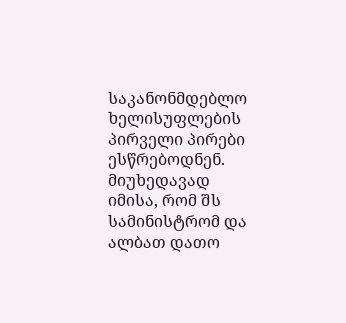საკანონმდებლო
ხელისუფლების
პირველი პირები ესწრებოდნენ. მიუხედავად
იმისა, რომ შს სამინისტრომ და ალბათ დათო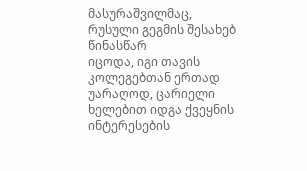მასურაშვილმაც, რუსული გეგმის შესახებ წინასწარ
იცოდა, იგი თავის კოლეგებთან ერთად უარაღოდ, ცარიელი ხელებით იდგა ქვეყნის
ინტერესების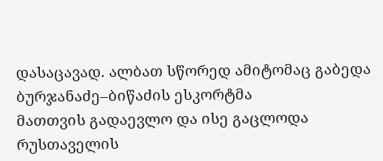დასაცავად. ალბათ სწორედ ამიტომაც გაბედა ბურჯანაძე–ბიწაძის ესკორტმა
მათთვის გადაევლო და ისე გაცლოდა რუსთაველის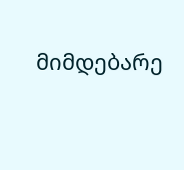მიმდებარე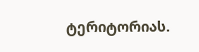ტერიტორიას.